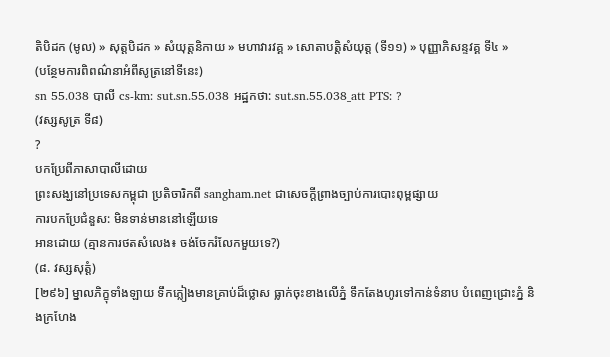តិបិដក (មូល) » សុត្តបិដក » សំយុត្តនិកាយ » មហាវារវគ្គ » សោតាបតិ្តសំយុត្ត (ទី១១) » បុញ្ញាភិសន្ទវគ្គ ទី៤ »
(បន្ថែមការពិពណ៌នាអំពីសូត្រនៅទីនេះ)
sn 55.038 បាលី cs-km: sut.sn.55.038 អដ្ឋកថា: sut.sn.55.038_att PTS: ?
(វស្សសូត្រ ទី៨)
?
បកប្រែពីភាសាបាលីដោយ
ព្រះសង្ឃនៅប្រទេសកម្ពុជា ប្រតិចារិកពី sangham.net ជាសេចក្តីព្រាងច្បាប់ការបោះពុម្ពផ្សាយ
ការបកប្រែជំនួស: មិនទាន់មាននៅឡើយទេ
អានដោយ (គ្មានការថតសំលេង៖ ចង់ចែករំលែកមួយទេ?)
(៨. វស្សសុត្តំ)
[២៩៦] ម្នាលភិក្ខុទាំងឡាយ ទឹកភ្លៀងមានគ្រាប់ដ៏ថ្លោស ធ្លាក់ចុះខាងលើភ្នំ ទឹកតែងហូរទៅកាន់ទំនាប បំពេញជ្រោះភ្នំ និងក្រហែង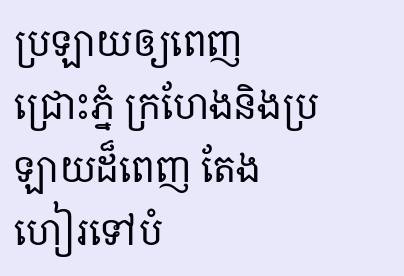ប្រឡាយឲ្យពេញ ជ្រោះភ្នំ ក្រហែងនិងប្រឡាយដ៏ពេញ តែងហៀរទៅបំ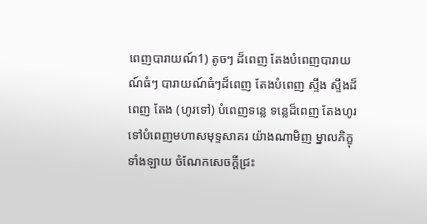ពេញបារាយណ៍1) តូចៗ ដ៏ពេញ តែងបំពេញបារាយណ៍ធំៗ បារាយណ៍ធំៗដ៏ពេញ តែងបំពេញ ស្ទឹង ស្ទឹងដ៏ពេញ តែង (ហូរទៅ) បំពេញទន្លេ ទន្លេដ៏ពេញ តែងហូរទៅបំពេញមហាសមុទ្ទសាគរ យ៉ាងណាមិញ ម្នាលភិក្ខុទាំងឡាយ ចំណែកសេចក្ដីជ្រះ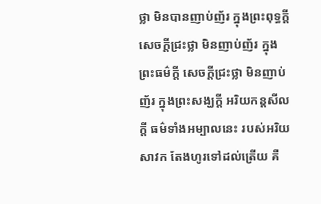ថ្លា មិនបានញាប់ញ័រ ក្នុងព្រះពុទ្ធក្ដី សេចក្ដីជ្រះថ្លា មិនញាប់ញ័រ ក្នុងព្រះធម៌ក្ដី សេចក្ដីជ្រះថ្លា មិនញាប់ញ័រ ក្នុងព្រះសង្ឃក្ដី អរិយកន្តសីលក្ដី ធម៌ទាំងអម្បាលនេះ របស់អរិយសាវក តែងហូរទៅដល់ត្រើយ គឺ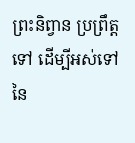ព្រះនិព្វាន ប្រព្រឹត្តទៅ ដើម្បីអស់ទៅ នៃ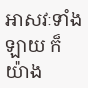អាសវៈទាំងឡាយ ក៏យ៉ាង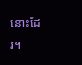នោះដែរ។